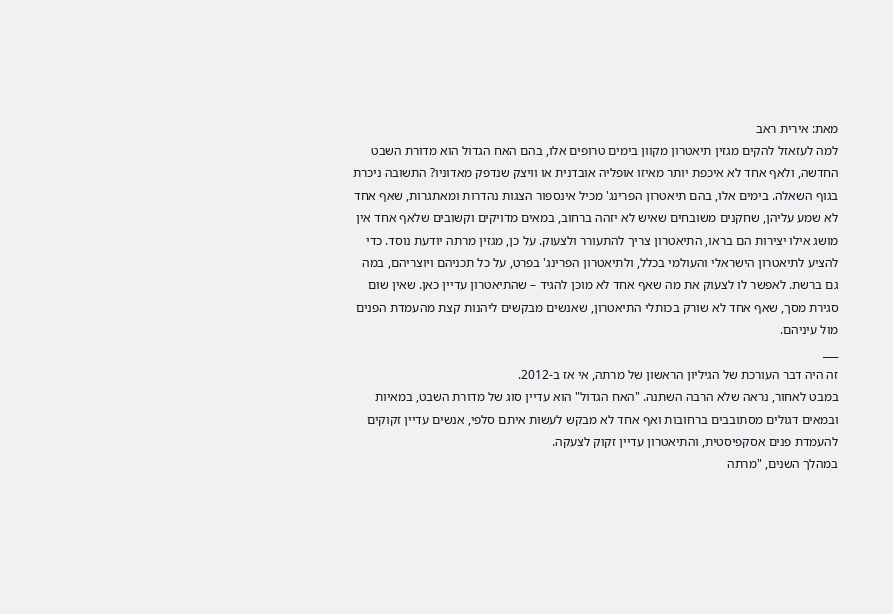מאת: אירית ראב
למה לעזאזל להקים מגזין תיאטרון מקוון בימים טרופים אלו, בהם האח הגדול הוא מדורת השבט החדשה, ולאף אחד לא איכפת יותר מאיזו אופליה אובדנית או וויצק שנדפק מאדוניו? התשובה ניכרת בגוף השאלה. בימים אלו, בהם תיאטרון הפרינג' מכיל אינספור הצגות נהדרות ומאתגרות, שאף אחד לא שמע עליהן, שחקנים משובחים שאיש לא יזהה ברחוב, במאים מדויקים וקשובים שלאף אחד אין מושג אילו יצירות הם בראו, התיאטרון צריך להתעורר ולצעוק. על כן, מגזין מרתה יודעת נוסד. כדי להציע לתיאטרון הישראלי והעולמי בכלל, ולתיאטרון הפרינג' בפרט, על כל תכניהם ויוצריהם, במה גם ברשת. לאפשר לו לצעוק את מה שאף אחד לא מוכן להגיד – שהתיאטרון עדיין כאן. שאין שום סגירת מסך, שאף אחד לא שורק בכותלי התיאטרון, שאנשים מבקשים ליהנות קצת מהעמדת הפנים מול עיניהם.
___
זה היה דבר העורכת של הגיליון הראשון של מרתה, אי אז ב-2012.
במבט לאחור, נראה שלא הרבה השתנה. "האח הגדול" הוא עדיין סוג של מדורת השבט, במאיות ובמאים דגולים מסתובבים ברחובות ואף אחד לא מבקש לעשות איתם סלפי, אנשים עדיין זקוקים להעמדת פנים אסקפיסטית, והתיאטרון עדיין זקוק לצעקה.
במהלך השנים, "מרתה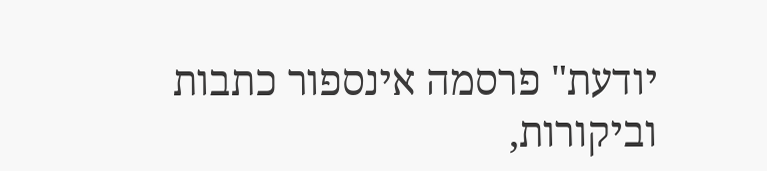יודעת" פרסמה אינספור כתבות וביקורות,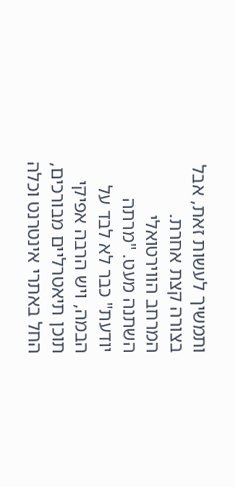ותמשיך לעשות זאת, אבל בצורה קצת אחרת.
המרחב הווירטואלי השתנה מעט. "מרתה יודעת" כבר לא לבד על הבמה, ויש הרבה אפיקי תוכן תיאטרליים מבורכים, החל באתרי אינטרנט וכלה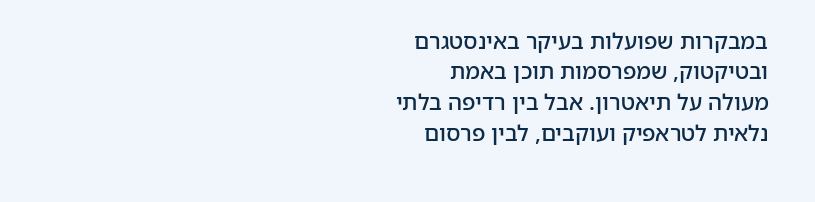במבקרות שפועלות בעיקר באינסטגרם ובטיקטוק, שמפרסמות תוכן באמת מעולה על תיאטרון. אבל בין רדיפה בלתי נלאית לטראפיק ועוקבים, לבין פרסום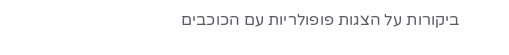ביקורות על הצגות פופולריות עם הכוכבים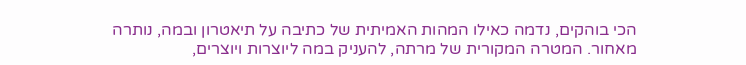הכי בוהקים, נדמה כאילו המהות האמיתית של כתיבה על תיאטרון ובמה, נותרה מאחור. המטרה המקורית של מרתה, להעניק במה ליוצרות ויוצרים,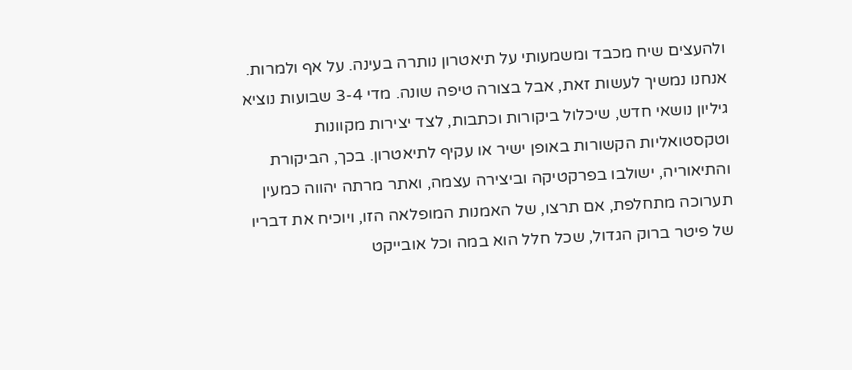ולהעצים שיח מכבד ומשמעותי על תיאטרון נותרה בעינה. על אף ולמרות. אנחנו נמשיך לעשות זאת, אבל בצורה טיפה שונה. מדי 3-4 שבועות נוציא גיליון נושאי חדש, שיכלול ביקורות וכתבות, לצד יצירות מקוונות וטקסטואליות הקשורות באופן ישיר או עקיף לתיאטרון. בכך, הביקורת והתיאוריה, ישולבו בפרקטיקה וביצירה עצמה, ואתר מרתה יהווה כמעין תערוכה מתחלפת, אם תרצו, של האמנות המופלאה הזו, ויוכיח את דבריו של פיטר ברוק הגדול, שכל חלל הוא במה וכל אובייקט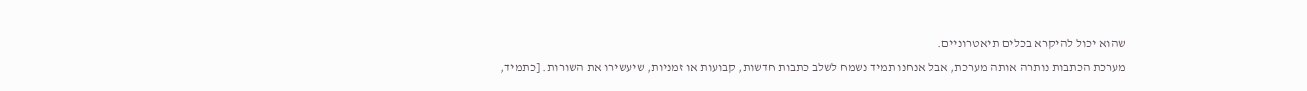שהוא יכול להיקרא בכלים תיאטרוניים.
מערכת הכתבות נותרה אותה מערכת, אבל אנחנו תמיד נשמח לשלב כתבות חדשות, קבועות או זמניות, שיעשירו את השורות. [כתמיד,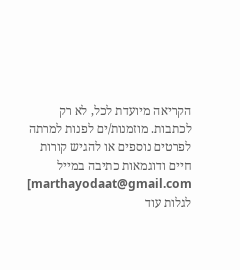הקריאה מיועדת לכל, לא רק לכתבות. מוזמנות/ים לפנות למרתה לפרטים נוספים או להגיש קורות חיים ודוגמאות כתיבה במייל marthayodaat@gmail.com]
לגלות עוד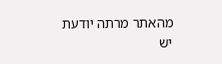מהאתר מרתה יודעת
יש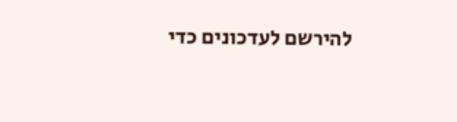להירשם לעדכונים כדי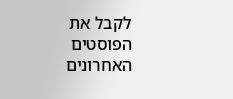לקבל את הפוסטים האחרונים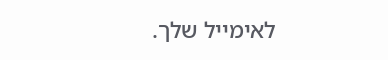לאימייל שלך.